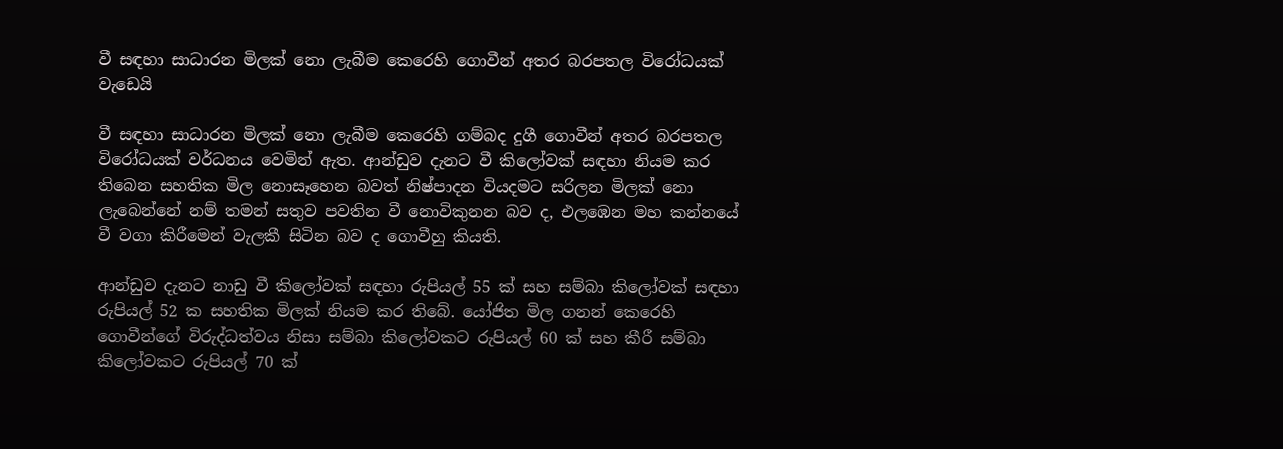වී සඳහා සාධාරන මිලක් නො ලැබීම කෙරෙහි ගොවීන් අතර බරපතල විරෝධයක් වැඩෙයි

වී සඳහා සාධාරන මිලක් නො ලැබීම කෙරෙහි ගම්බද දුගී ගොවීන් අතර බරපතල විරෝධයක් වර්ධනය වෙමින් ඇත. ආන්ඩුව දැනට වී කිලෝවක් සඳහා නියම කර තිබෙන සහතික මිල නොසෑහෙන බවත් නිෂ්පාදන වියදමට සරිලන මිලක් නො ලැබෙන්නේ නම් තමන් සතුව පවතින වී නොවිකුනන බව ද, එලඹෙන මහ කන්නයේ වී වගා කිරීමෙන් වැලකී සිටින බව ද ගොවීහු කියති.

ආන්ඩුව දැනට නාඩු වී කිලෝවක් සඳහා රුපියල් 55 ක් සහ සම්බා කිලෝවක් සඳහා රුපියල් 52 ක සහතික මිලක් නියම කර තිබේ. යෝජිත මිල ගනන් කෙරෙහි ගොවීන්ගේ විරුද්ධත්වය නිසා සම්බා කිලෝවකට රුපියල් 60 ක් සහ කීරී සම්බා කිලෝවකට රුපියල් 70 ක්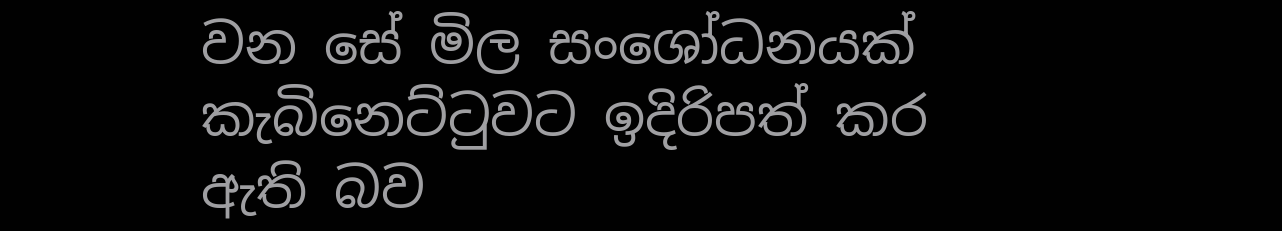වන සේ මිල සංශෝධනයක් කැබිනෙට්ටුවට ඉදිරිපත් කර ඇති බව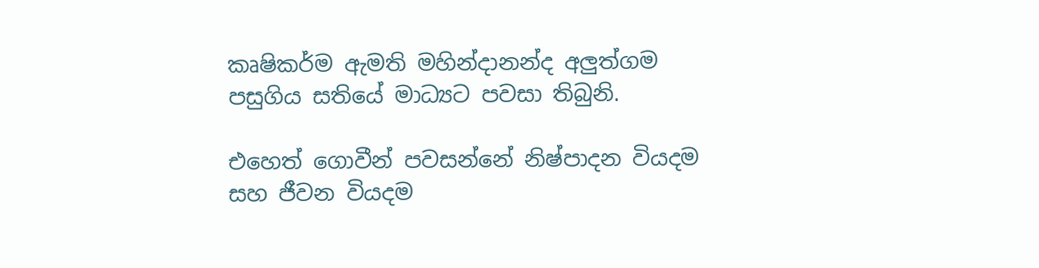කෘෂිකර්ම ඇමති මහින්දානන්ද අලුත්ගම පසුගිය සතියේ මාධ්‍යට පවසා තිබුනි.

එහෙත් ගොවීන් පවසන්නේ නිෂ්පාදන වියදම සහ ජීවන වියදම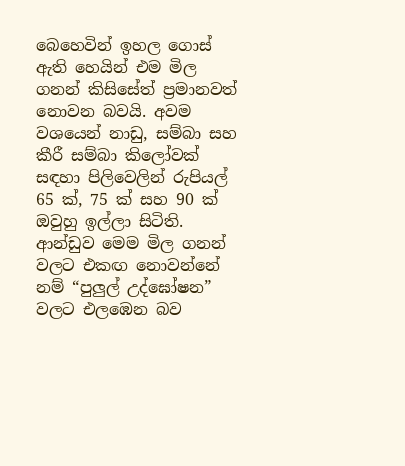බෙහෙවින් ඉහල ගොස් ඇති හෙයින් එම මිල ගනන් කිසිසේත් ප්‍රමානවත් නොවන බවයි. අවම වශයෙන් නාඩු, සම්බා සහ කීරී සම්බා කිලෝවක් සඳහා පිලිවෙලින් රුපියල් 65 ක්, 75 ක් සහ 90 ක් ඔවුහු ඉල්ලා සිටිති. ආන්ඩුව මෙම මිල ගනන් වලට එකඟ නොවන්නේ නම් “පුලුල් උද්ඝෝෂන” වලට එලඹෙන බව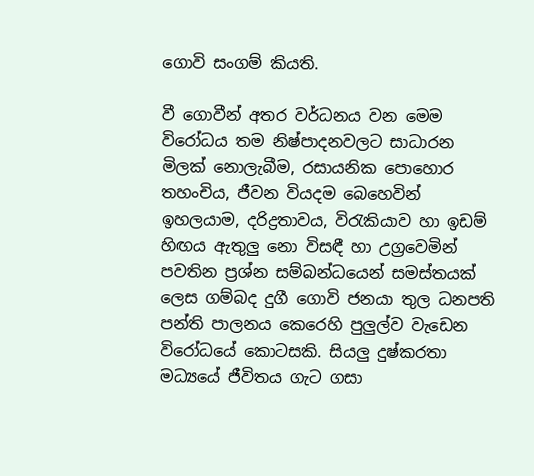ගොවි සංගම් කියති.

වී ගොවීන් අතර වර්ධනය වන මෙම විරෝධය තම නිෂ්පාදනවලට සාධාරන මිලක් නොලැබීම, රසායනික පොහොර තහංචිය, ජීවන වියදම බෙහෙවින් ඉහලයාම, දරිද්‍රතාවය, විරැකියාව හා ඉඩම් හිඟය ඇතුලු නො විසඳී හා උග්‍රවෙමින් පවතින ප්‍රශ්න සම්බන්ධයෙන් සමස්තයක් ලෙස ගම්බද දුගී ගොවි ජනයා තුල ධනපති පන්ති පාලනය කෙරෙහි පුලුල්ව වැඩෙන විරෝධයේ කොටසකි. සියලු දුෂ්කරතා මධ්‍යයේ ජීවිතය ගැට ගසා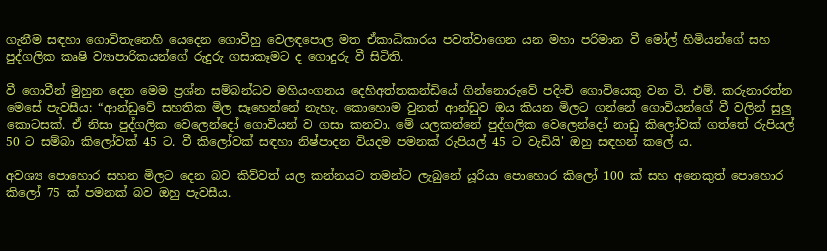ගැනීම සඳහා ගොවිතැනෙහි යෙදෙන ගොවීහු වෙලඳපොල මත ඒකාධිකාරය පවත්වාගෙන යන මහා පරිමාන වී මෝල් හිමියන්ගේ සහ පුද්ගලික කෘෂි ව්‍යාපාරිකයන්ගේ රුදුරු ගසාකෑමට ද ගොදුරු වී සිටිති.

වී ගොවීන් මුහුන දෙන මෙම ප්‍රශ්න සම්බන්ධව මහියංගනය දෙහිඅත්තකන්ඩියේ ගින්නොරුවේ පදිංචි ගොවියෙකු වන ටි. එම්. කරුනාරත්න මෙසේ පැවසීය: “ආන්ඩුවේ සහතික මිල සෑහෙන්නේ නැහැ. කොහොම වුනත් ආන්ඩුව ඔය කියන මිලට ගන්නේ ගොවියන්ගේ වී වලින් සුලු කොටසක්. ඒ නිසා පුද්ගලික වෙලෙන්දෝ ගොවියන් ව ගසා කනවා. මේ යලකන්නේ පුද්ගලික වෙලෙන්දෝ නාඩු කිලෝවක් ගත්තේ රුපියල් 50 ට සම්බා කිලෝවක් 45 ට. වී කිලෝවක් සඳහා නිෂ්පාදන වියදම පමනක් රුපියල් 45 ට වැඩියි' ඔහු සඳහන් කලේ ය.

අවශ්‍ය පොහොර සහන මිලට දෙන බව කිව්වත් යල කන්නයට තමන්ට ලැබුනේ යූරියා පොහොර කිලෝ 100 ක් සහ අනෙකුත් පොහොර කිලෝ 75 ක් පමනක් බව ඔහු පැවසීය.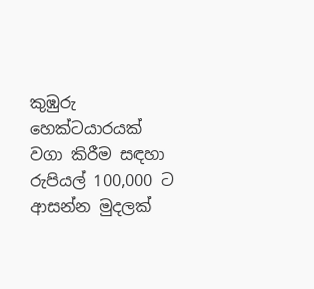කුඹුරු හෙක්ටයාරයක් වගා කිරීම සඳහා රුපියල් 100,000 ට ආසන්න මුදලක්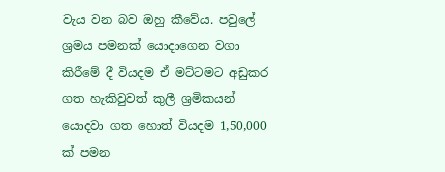වැය වන බව ඔහු කීවේය. පවුලේ ශ්‍රමය පමනක් යොදාගෙන වගා කිරීමේ දී වියදම ඒ මට්ටමට අඩුකර ගත හැකිවුවත් කුලී ශ්‍රමිකයන් යොදවා ගත හොත් වියදම 1,50,000 ක් පමන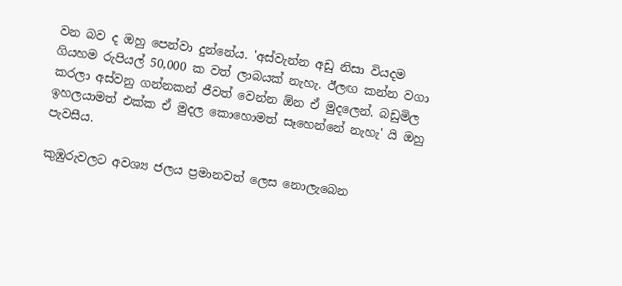වන බව ද ඔහු පෙන්වා දුන්නේය. 'අස්වැන්න අඩු නිසා වියදම ගියහම රුපියල් 50,000 ක වත් ලාබයක් නැහැ. ඊලඟ කන්න වගා කරලා අස්වනු ගන්නකන් ජීවත් වෙන්න ඕන ඒ මුදලෙන්. බඩුමිල ඉහලයාමත් එක්ක ඒ මුදල කොහොමත් සෑහෙන්නේ නැහැ' යි ඔහු පැවසීය.

කුඹුරුවලට අවශ්‍ය ජලය ප්‍රමානවත් ලෙස නොලැබෙන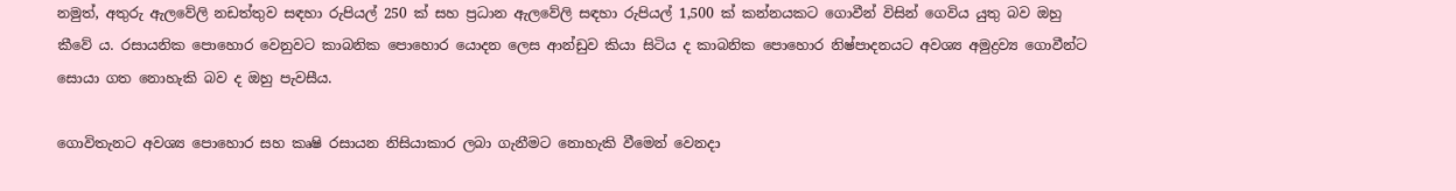නමුත්, අතුරු ඇලවේලි නඩත්තුව සඳහා රුපියල් 250 ක් සහ ප්‍රධාන ඇලවේලි සඳහා රුපියල් 1,500 ක් කන්නයකට ගොවීන් විසින් ගෙවිය යුතු බව ඔහු කීවේ ය. රසායනික පොහොර වෙනුවට කාබනික පොහොර යොදන ලෙස ආන්ඩුව කියා සිටිය ද කාබනික පොහොර නිෂ්පාදනයට අවශ්‍ය අමුද්‍රව්‍ය ගොවීන්ට සොයා ගත නොහැකි බව ද ඔහු පැවසීය.

ගොවිතැනට අවශ්‍ය පොහොර සහ කෘෂි රසායන නිසියාකාර ලබා ගැනීමට නොහැකි වීමෙන් වෙනදා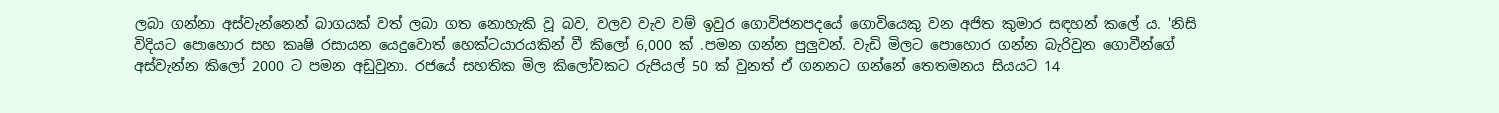ලබා ගන්නා අස්වැන්නෙන් බාගයක් වත් ලබා ගත නොහැකි වූ බව, වලව වැව වම් ඉවුර ගොවිජනපදයේ ගොවියෙකු වන අජිත කුමාර සඳහන් කලේ ය. 'නිසි විදියට පොහොර සහ කෘෂි රසායන යෙදුවොත් හෙක්ටයාරයකින් වී කිලෝ 6,000 ක් .පමන ගන්න පුලුවන්. වැඩි මිලට පොහොර ගන්න බැරිවුන ගොවීන්ගේ අස්වැන්න කිලෝ 2000 ට පමන අඩුවුනා. රජයේ සහතික මිල කිලෝවකට රුපියල් 50 ක් වුනත් ඒ ගනනට ගන්නේ තෙතමනය සියයට 14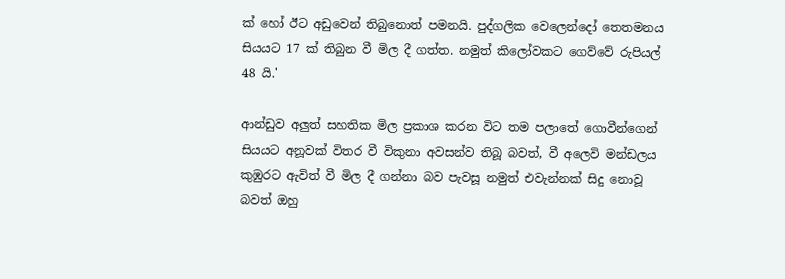ක් හෝ ඊට අඩුවෙන් තිබුනොත් පමනයි. පුද්ගලික වෙලෙන්දෝ තෙතමනය සියයට 17 ක් තිබුන වී මිල දී ගත්ත. නමුත් කිලෝවකට ගෙව්වේ රුපියල් 48 යි.'

ආන්ඩුව අලුත් සහතික මිල ප්‍රකාශ කරන විට තම පලාතේ ගොවීන්ගෙන් සියයට අනූවක් විතර වී විකුනා අවසන්ව තිබූ බවත්, වී අලෙවි මන්ඩලය කුඹුරට ඇවිත් වී මිල දී ගන්නා බව පැවසූ නමුත් එවැන්නක් සිදු නොවූ බවත් ඔහු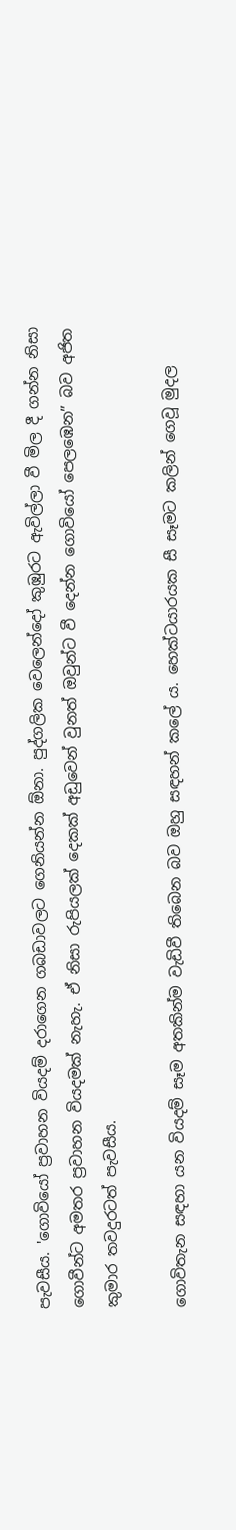පැවසීය. 'ගොවියෝ ප්‍රවාහන වියදම් දරාගෙන ගබඩාවලට ගෙනියන්න ඕනා. පුද්ගලික වෙලෙන්දෝ කුඹුරට ඇවිල්ලා වී මිල දී ගන්න නිසා ගොවීන්ට අමතර ප්‍රවාහන වියදමක් නැහැ. ඒ නිසා රුපියලක් දෙකක් අඩුවෙන් වුනත් ඔවුන්ට වී දෙන්න ගොවියෝ පෙලඹෙන” බව අජිත කුමාර තවදුරටත් පැවසීය.

ගොවිතැන සඳහා යන වියදම් සෑම අතකින්ම වැඩිවී තිබෙන බව ඔහු සඳහන් කලේ ය. හෙක්ටයාරයක සී සෑමට කලින් ගෙවූ මුදල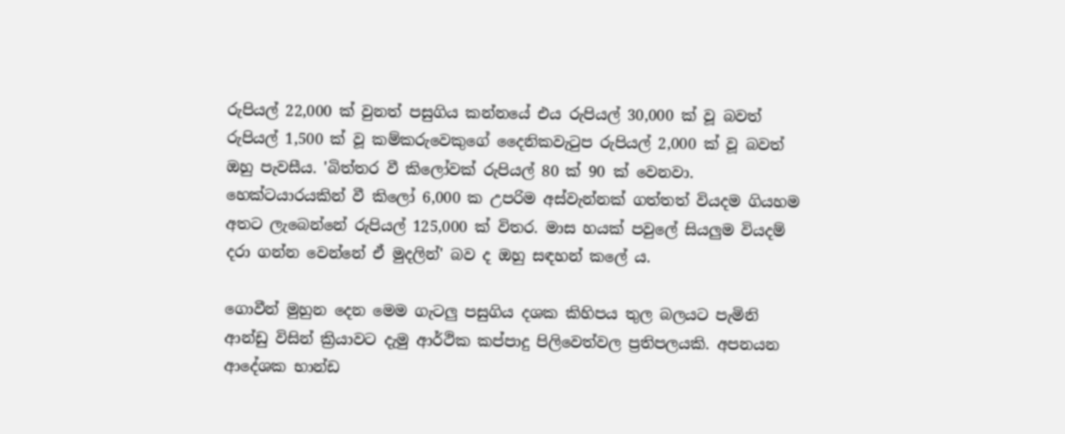රුපියල් 22,000 ක් වුනත් පසුගිය කන්නයේ එය රුපියල් 30,000 ක් වූ බවත් රුපියල් 1,500 ක් වූ කම්කරුවෙකුගේ දෛනිකවැටුප රුපියල් 2,000 ක් වූ බවත් ඔහු පැවසීය. 'බිත්තර වී කිලෝවක් රුපියල් 80 ක් 90 ක් වෙනවා. හෙක්ටයාරයකින් වී කිලෝ 6,000 ක උපරිම අස්වැන්නක් ගත්තත් වියදම ගියහම අතට ලැබෙන්නේ රුපියල් 125,000 ක් විතර. මාස හයක් පවුලේ සියලුම වියදම් දරා ගන්න වෙන්නේ ඒ මුදලින්' බව ද ඔහු සඳහන් කලේ ය.

ගොවීන් මුහුන දෙන මෙම ගැටලු පසුගිය දශක කිහිපය තුල බලයට පැමිනි ආන්ඩු විසින් ක්‍රියාවට දැමු ආර්ථික කප්පාදු පිලිවෙත්වල ප්‍රතිපලයකි. අපනයන ආදේශක භාන්ඩ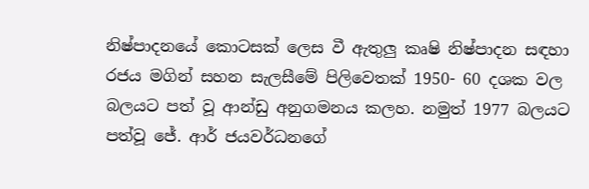නිෂ්පාදනයේ කොටසක් ලෙස වී ඇතුලු කෘෂි නිෂ්පාදන සඳහා රජය මගින් සහන සැලසීමේ පිලිවෙතක් 1950- 60 දශක වල බලයට පත් වූ ආන්ඩු අනුගමනය කලහ. නමුත් 1977 බලයට පත්වූ ජේ. ආර් ජයවර්ධනගේ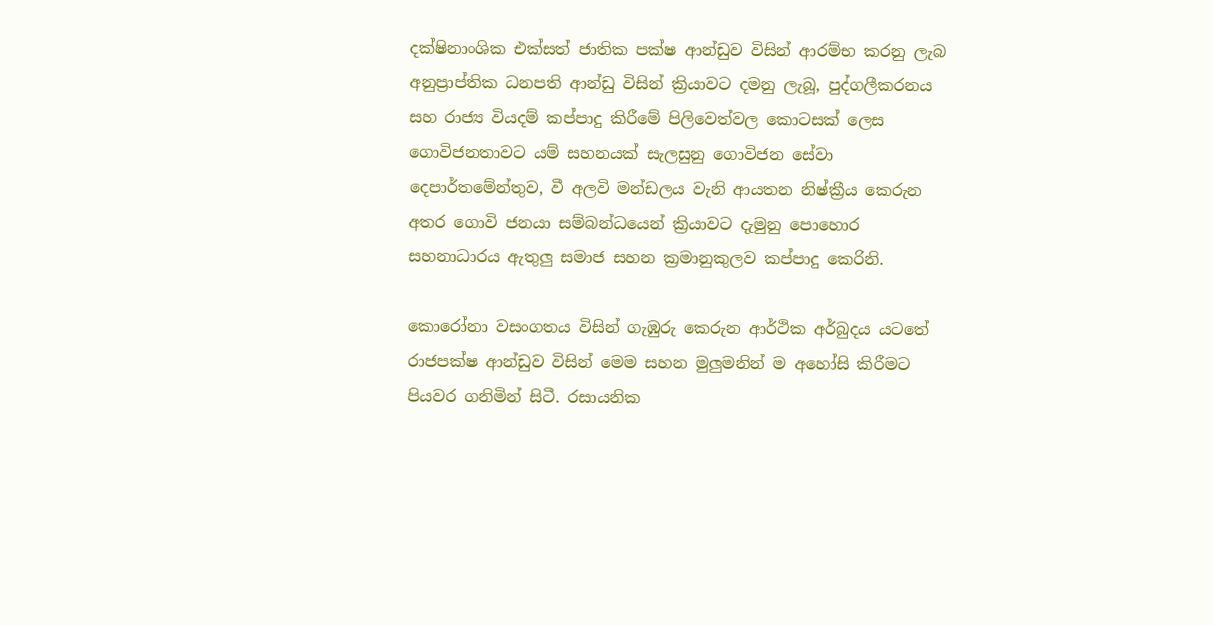දක්ෂිනාංශික එක්සත් ජාතික පක්ෂ ආන්ඩුව විසින් ආරම්භ කරනු ලැබ අනුප්‍රාප්තික ධනපති ආන්ඩු විසින් ක්‍රියාවට දමනු ලැබූ, පුද්ගලීකරනය සහ රාජ්‍ය වියදම් කප්පාදු කිරීමේ පිලිවෙත්වල කොටසක් ලෙස ගොවිජනතාවට යම් සහනයක් සැලසුනු ගොවිජන සේවා දෙපාර්තමේන්තුව, වී අලවි මන්ඩලය වැනි ආයතන නිෂ්ක්‍රීය කෙරුන අතර ගොවි ජනයා සම්බන්ධයෙන් ක්‍රියාවට දැමුනු පොහොර සහනාධාරය ඇතුලු සමාජ සහන ක්‍රමානුකුලව කප්පාදු කෙරිනි.

කොරෝනා වසංගතය විසින් ගැඹුරු කෙරුන ආර්ථික අර්බුදය යටතේ රාජපක්ෂ ආන්ඩුව විසින් මෙම සහන මුලුමනින් ම අහෝසි කිරීමට පියවර ගනිමින් සිටී. රසායනික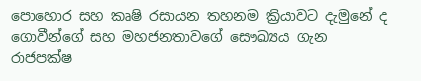පොහොර සහ කෘෂි රසායන තහනම ක්‍රියාවට දැමුනේ ද ගොවීන්ගේ සහ මහජනතාවගේ සෞඛ්‍යය ගැන රාජපක්ෂ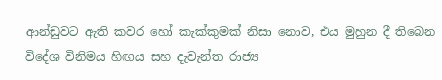ආන්ඩුවට ඇති කවර හෝ කැක්කුමක් නිසා නොව, එය මුහුන දී තිබෙන විදේශ විනිමය හිඟය සහ දැවැන්ත රාජ්‍ය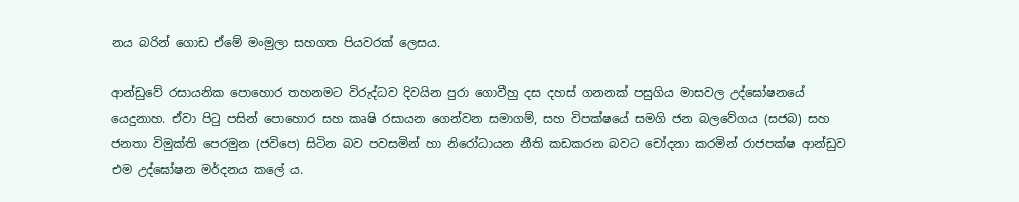නය බරින් ගොඩ ඒමේ මංමුලා සහගත පියවරක් ලෙසය.

ආන්ඩුවේ රසායනික පොහොර තහනමට විරුද්ධව දිවයින පුරා ගොවීහු දස දහස් ගනනක් පසුගිය මාසවල උද්ඝෝෂනයේ යෙදුනාහ. ඒවා පිටු පසින් පොහොර සහ කෘෂි රසායන ගෙන්වන සමාගම්, සහ විපක්ෂයේ සමගි ජන බලවේගය (සජබ) සහ ජනතා විමුක්ති පෙරමුන (ජවිපෙ) සිටින බව පවසමින් හා නිරෝධායන නීති කඩකරන බවට චෝදනා කරමින් රාජපක්ෂ ආන්ඩුව එම උද්ඝෝෂන මර්දනය කලේ ය.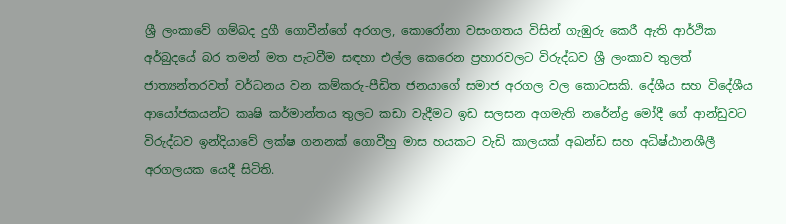ශ්‍රී ලංකාවේ ගම්බද දුගී ගොවීන්ගේ අරගල, කොරෝනා වසංගතය විසින් ගැඹුරු කෙරී ඇති ආර්ථික අර්බුදයේ බර තමන් මත පැටවීම සඳහා එල්ල කෙරෙන ප්‍රහාරවලට විරුද්ධව ශ්‍රී ලංකාව තුලත් ජාත්‍යන්තරවත් වර්ධනය වන කම්කරු-පීඩිත ජනයාගේ සමාජ අරගල වල කොටසකි. දේශීය සහ විදේශීය ආයෝජකයන්ට කෘෂි කර්මාන්තය තුලට කඩා වැදීමට ඉඩ සලසන අගමැති නරේන්ද්‍ර මෝදී ගේ ආන්ඩුවට විරුද්ධව ඉන්දියාවේ ලක්ෂ ගනනක් ගොවීහු මාස හයකට වැඩි කාලයක් අඛන්ඩ සහ අධිෂ්ඨානශීලී අරගලයක යෙදී සිටිති.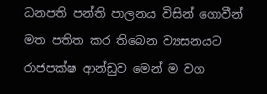ධනපති පන්ති පාලනය විසින් ගොවීන් මත පතිත කර තිබෙන ව්‍යසනයට රාජපක්ෂ ආන්ඩුව මෙන් ම වග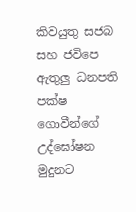කිවයුතු සජබ සහ ජවිපෙ ඇතුලු ධනපති පක්ෂ ගොවීන්ගේ උද්ඝෝෂන මුදුනට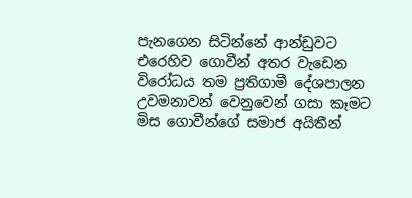පැනගෙන සිටින්නේ ආන්ඩුවට එරෙහිව ගොවීන් අතර වැඩෙන විරෝධය තම ප්‍රතිගාමී දේශපාලන උවමනාවන් වෙනුවෙන් ගසා කෑමට මිස ගොවීන්ගේ සමාජ අයිතීන්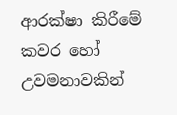ආරක්ෂා කිරීමේ කවර හෝ උවමනාවකින්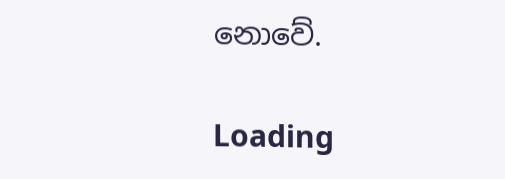නොවේ.

Loading